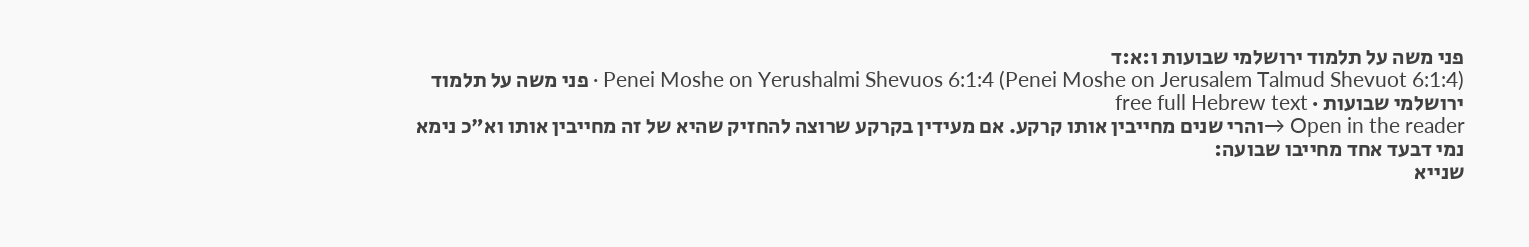פני משה על תלמוד ירושלמי שבועות ו:א:ד
Penei Moshe on Yerushalmi Shevuos 6:1:4 (Penei Moshe on Jerusalem Talmud Shevuot 6:1:4) · פני משה על תלמוד ירושלמי שבועות · free full Hebrew text
Open in the reader →והרי שנים מחייבין אותו קרקע. אם מעידין בקרקע שרוצה להחזיק שהיא של זה מחייבין אותו וא"כ נימא נמי דבעד אחד מחייבו שבועה:
שנייא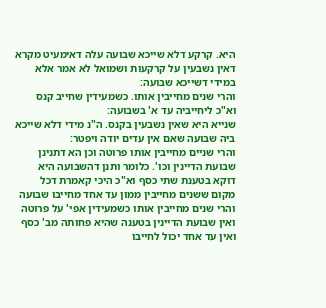היא. קרקע דלא שייכא שבועה עלה דאימעיט מקרא דאין נשבעין על קרקעות ושמואל לא אמר אלא במידי דשייכא שבועה:
והרי שנים מחייבין אותו. כשמעידין שחייב קנס וא"כ ליחייביה עד א' בשבועה:
שנייא היא שאין נשבעין בקנס. ה"נ מידי דלא שייכא ביה שבועה שאם אין עדים יודה ויפטר:
והרי שניים מחייבין אותו פרוטה וכן הא דתנינן שבועת הדיינין וכו'. כלומר ותנן דהשבועה היא דוקא בטענת שתי כסף וא"כ היכי קאמרת דכל מקום ששנים מחייבין ממון עד אחד מחייבו שבועה והרי שנים מחייבין אותו כשמעידין אפי' על פרוטה ואין שבועת הדיינין בטענה שהיא פחותה מב' כסף ואין עד אחד יכול לחייבו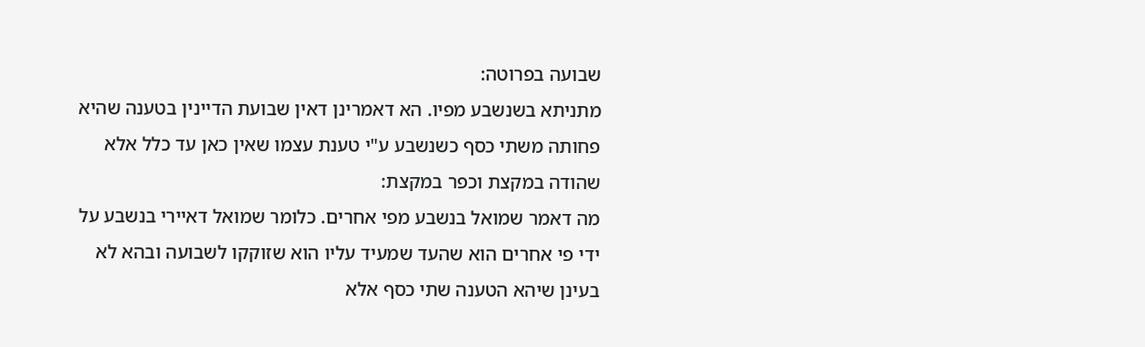שבועה בפרוטה:
מתניתא בשנשבע מפיו. הא דאמרינן דאין שבועת הדיינין בטענה שהיא פחותה משתי כסף כשנשבע ע"י טענת עצמו שאין כאן עד כלל אלא שהודה במקצת וכפר במקצת:
מה דאמר שמואל בנשבע מפי אחרים. כלומר שמואל דאיירי בנשבע על ידי פי אחרים הוא שהעד שמעיד עליו הוא שזוקקו לשבועה ובהא לא בעינן שיהא הטענה שתי כסף אלא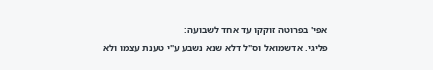אפי' בפרוטה זוקקו עד אחד לשבועה:
פליגי. אדשמואל וס"ל דלא שנא נשבע ע"י טענת עצמו ולא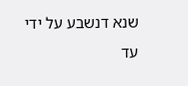שנא דנשבע על ידי עד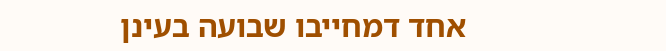אחד דמחייבו שבועה בעינן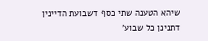שיהא הטענה שתי כסף דשבועת הדיינין דתנינן כל שבוע'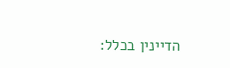הדיינין בכלל: